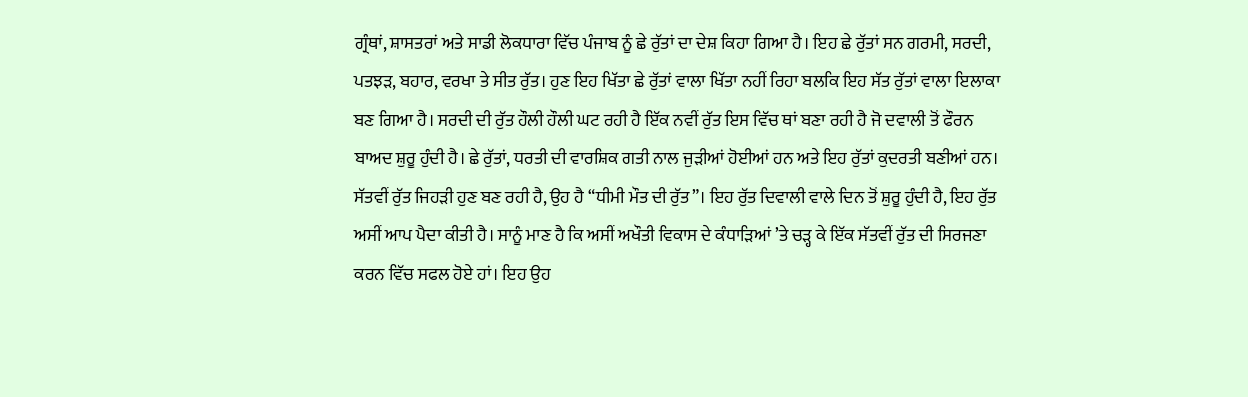ਗ੍ਰੰਥਾਂ, ਸ਼ਾਸਤਰਾਂ ਅਤੇ ਸਾਡੀ ਲੋਕਧਾਰਾ ਵਿੱਚ ਪੰਜਾਬ ਨੂੰ ਛੇ ਰੁੱਤਾਂ ਦਾ ਦੇਸ਼ ਕਿਹਾ ਗਿਆ ਹੈ। ਇਹ ਛੇ ਰੁੱਤਾਂ ਸਨ ਗਰਮੀ, ਸਰਦੀ, ਪਤਝੜ, ਬਹਾਰ, ਵਰਖਾ ਤੇ ਸੀਤ ਰੁੱਤ। ਹੁਣ ਇਹ ਖਿੱਤਾ ਛੇ ਰੁੱਤਾਂ ਵਾਲਾ ਖਿੱਤਾ ਨਹੀਂ ਰਿਹਾ ਬਲਕਿ ਇਹ ਸੱਤ ਰੁੱਤਾਂ ਵਾਲਾ ਇਲਾਕਾ ਬਣ ਗਿਆ ਹੈ। ਸਰਦੀ ਦੀ ਰੁੱਤ ਹੌਲੀ ਹੌਲੀ ਘਟ ਰਹੀ ਹੈ ਇੱਕ ਨਵੀਂ ਰੁੱਤ ਇਸ ਵਿੱਚ ਥਾਂ ਬਣਾ ਰਹੀ ਹੈ ਜੋ ਦਵਾਲੀ ਤੋਂ ਫੌਰਨ ਬਾਅਦ ਸ਼ੁਰੂ ਹੁੰਦੀ ਹੈ। ਛੇ ਰੁੱਤਾਂ, ਧਰਤੀ ਦੀ ਵਾਰਸ਼ਿਕ ਗਤੀ ਨਾਲ ਜੁੜੀਆਂ ਹੋਈਆਂ ਹਨ ਅਤੇ ਇਹ ਰੁੱਤਾਂ ਕੁਦਰਤੀ ਬਣੀਆਂ ਹਨ। ਸੱਤਵੀਂ ਰੁੱਤ ਜਿਹੜੀ ਹੁਣ ਬਣ ਰਹੀ ਹੈ, ਉਹ ਹੈ “ਧੀਮੀ ਮੌਤ ਦੀ ਰੁੱਤ”। ਇਹ ਰੁੱਤ ਦਿਵਾਲੀ ਵਾਲੇ ਦਿਨ ਤੋਂ ਸ਼ੁਰੂ ਹੁੰਦੀ ਹੈ, ਇਹ ਰੁੱਤ ਅਸੀਂ ਆਪ ਪੈਦਾ ਕੀਤੀ ਹੈ। ਸਾਨੂੰ ਮਾਣ ਹੈ ਕਿ ਅਸੀਂ ਅਖੌਤੀ ਵਿਕਾਸ ਦੇ ਕੰਧਾੜਿਆਂ ’ਤੇ ਚੜ੍ਹ ਕੇ ਇੱਕ ਸੱਤਵੀਂ ਰੁੱਤ ਦੀ ਸਿਰਜਣਾ ਕਰਨ ਵਿੱਚ ਸਫਲ ਹੋਏ ਹਾਂ। ਇਹ ਉਹ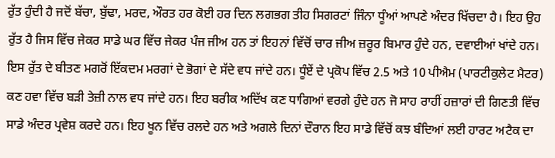ਰੁੱਤ ਹੁੰਦੀ ਹੈ ਜਦੋਂ ਬੱਚਾ, ਬੁੱਢਾ, ਮਰਦ, ਔਰਤ ਹਰ ਕੋਈ ਹਰ ਦਿਨ ਲਗਭਗ ਤੀਹ ਸਿਗਰਟਾਂ ਜਿੰਨਾ ਧੂੰਆਂ ਆਪਣੇ ਅੰਦਰ ਖਿੱਚਦਾ ਹੈ। ਇਹ ਉਹ ਰੁੱਤ ਹੈ ਜਿਸ ਵਿੱਚ ਜੇਕਰ ਸਾਡੇ ਘਰ ਵਿੱਚ ਜੇਕਰ ਪੰਜ ਜੀਅ ਹਨ ਤਾਂ ਇਹਨਾਂ ਵਿੱਚੋਂ ਚਾਰ ਜੀਅ ਜ਼ਰੂਰ ਬਿਮਾਰ ਹੁੰਦੇ ਹਨ, ਦਵਾਈਆਂ ਖਾਂਦੇ ਹਨ। ਇਸ ਰੁੱਤ ਦੇ ਬੀਤਣ ਮਗਰੋਂ ਇੱਕਦਮ ਮਰਗਾਂ ਦੇ ਭੋਗਾਂ ਦੇ ਸੱਦੇ ਵਧ ਜਾਂਦੇ ਹਨ। ਧੂੰਏਂ ਦੇ ਪ੍ਰਕੋਪ ਵਿੱਚ 2.5 ਅਤੇ 10 ਪੀਐਮ (ਪਾਰਟੀਕੁਲੇਟ ਮੈਟਰ) ਕਣ ਹਵਾ ਵਿੱਚ ਬੜੀ ਤੇਜ਼ੀ ਨਾਲ ਵਧ ਜਾਂਦੇ ਹਨ। ਇਹ ਬਰੀਕ ਅਦਿੱਖ ਕਣ ਧਾਗਿਆਂ ਵਰਗੇ ਹੁੰਦੇ ਹਨ ਜੋ ਸਾਹ ਰਾਹੀਂ ਹਜ਼ਾਰਾਂ ਦੀ ਗਿਣਤੀ ਵਿੱਚ ਸਾਡੇ ਅੰਦਰ ਪ੍ਰਵੇਸ਼ ਕਰਦੇ ਹਨ। ਇਹ ਖੂਨ ਵਿੱਚ ਰਲਦੇ ਹਨ ਅਤੇ ਅਗਲੇ ਦਿਨਾਂ ਦੌਰਾਨ ਇਹ ਸਾਡੇ ਵਿੱਚੋਂ ਕਝ ਬੰਦਿਆਂ ਲਈ ਹਾਰਟ ਅਟੈਕ ਦਾ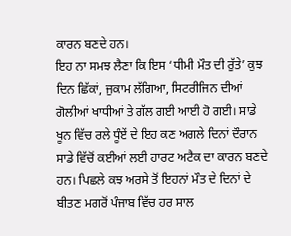ਕਾਰਨ ਬਣਦੇ ਹਨ।
ਇਹ ਨਾ ਸਮਝ ਲੈਣਾ ਕਿ ਇਸ ‘ਧੀਮੀ ਮੌਤ ਦੀ ਰੁੱਤੇ’ ਕੁਝ ਦਿਨ ਛਿੱਕਾਂ, ਜੁਕਾਮ ਲੱਗਿਆ, ਸਿਟਰੀਜਿਨ ਦੀਆਂ ਗੋਲੀਆਂ ਖਾਧੀਆਂ ਤੇ ਗੱਲ ਗਈ ਆਈ ਹੋ ਗਈ। ਸਾਡੇ ਖੂਨ ਵਿੱਚ ਰਲੇ ਧੂੰਏਂ ਦੇ ਇਹ ਕਣ ਅਗਲੇ ਦਿਨਾਂ ਦੌਰਾਨ ਸਾਡੇ ਵਿੱਚੋਂ ਕਈਆਂ ਲਈ ਹਾਰਟ ਅਟੈਕ ਦਾ ਕਾਰਨ ਬਣਦੇ ਹਨ। ਪਿਛਲੇ ਕਝ ਅਰਸੇ ਤੋਂ ਇਹਨਾਂ ਮੌਤ ਦੇ ਦਿਨਾਂ ਦੇ ਬੀਤਣ ਮਗਰੋਂ ਪੰਜਾਬ ਵਿੱਚ ਹਰ ਸਾਲ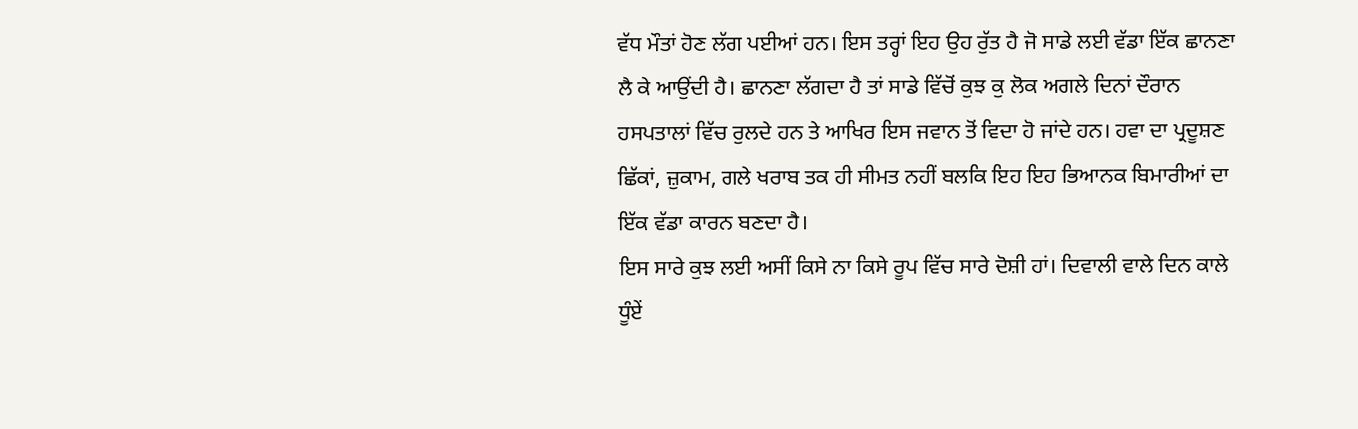ਵੱਧ ਮੌਤਾਂ ਹੋਣ ਲੱਗ ਪਈਆਂ ਹਨ। ਇਸ ਤਰ੍ਹਾਂ ਇਹ ਉਹ ਰੁੱਤ ਹੈ ਜੋ ਸਾਡੇ ਲਈ ਵੱਡਾ ਇੱਕ ਛਾਨਣਾ ਲੈ ਕੇ ਆਉਂਦੀ ਹੈ। ਛਾਨਣਾ ਲੱਗਦਾ ਹੈ ਤਾਂ ਸਾਡੇ ਵਿੱਚੋਂ ਕੁਝ ਕੁ ਲੋਕ ਅਗਲੇ ਦਿਨਾਂ ਦੌਰਾਨ ਹਸਪਤਾਲਾਂ ਵਿੱਚ ਰੁਲਦੇ ਹਨ ਤੇ ਆਖਿਰ ਇਸ ਜਵਾਨ ਤੋਂ ਵਿਦਾ ਹੋ ਜਾਂਦੇ ਹਨ। ਹਵਾ ਦਾ ਪ੍ਰਦੂਸ਼ਣ ਛਿੱਕਾਂ, ਜ਼ੁਕਾਮ, ਗਲੇ ਖਰਾਬ ਤਕ ਹੀ ਸੀਮਤ ਨਹੀਂ ਬਲਕਿ ਇਹ ਇਹ ਭਿਆਨਕ ਬਿਮਾਰੀਆਂ ਦਾ ਇੱਕ ਵੱਡਾ ਕਾਰਨ ਬਣਦਾ ਹੈ।
ਇਸ ਸਾਰੇ ਕੁਝ ਲਈ ਅਸੀਂ ਕਿਸੇ ਨਾ ਕਿਸੇ ਰੂਪ ਵਿੱਚ ਸਾਰੇ ਦੋਸ਼ੀ ਹਾਂ। ਦਿਵਾਲੀ ਵਾਲੇ ਦਿਨ ਕਾਲੇ ਧੂੰਏਂ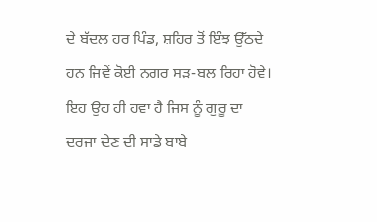ਦੇ ਬੱਦਲ ਹਰ ਪਿੰਡ, ਸ਼ਹਿਰ ਤੋਂ ਇੰਝ ਉੱਠਦੇ ਹਨ ਜਿਵੇਂ ਕੋਈ ਨਗਰ ਸੜ-ਬਲ ਰਿਹਾ ਹੋਵੇ। ਇਹ ਉਹ ਹੀ ਹਵਾ ਹੈ ਜਿਸ ਨੂੰ ਗੁਰੂ ਦਾ ਦਰਜਾ ਦੇਣ ਦੀ ਸਾਡੇ ਬਾਬੇ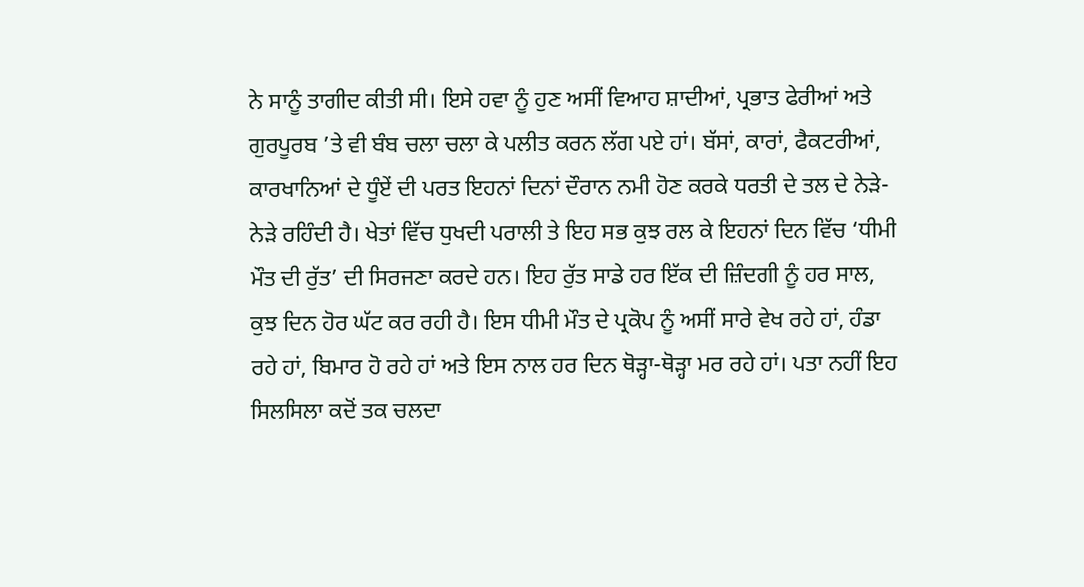ਨੇ ਸਾਨੂੰ ਤਾਗੀਦ ਕੀਤੀ ਸੀ। ਇਸੇ ਹਵਾ ਨੂੰ ਹੁਣ ਅਸੀਂ ਵਿਆਹ ਸ਼ਾਦੀਆਂ, ਪ੍ਰਭਾਤ ਫੇਰੀਆਂ ਅਤੇ ਗੁਰਪੂਰਬ ’ਤੇ ਵੀ ਬੰਬ ਚਲਾ ਚਲਾ ਕੇ ਪਲੀਤ ਕਰਨ ਲੱਗ ਪਏ ਹਾਂ। ਬੱਸਾਂ, ਕਾਰਾਂ, ਫੈਕਟਰੀਆਂ, ਕਾਰਖਾਨਿਆਂ ਦੇ ਧੂੰਏਂ ਦੀ ਪਰਤ ਇਹਨਾਂ ਦਿਨਾਂ ਦੌਰਾਨ ਨਮੀ ਹੋਣ ਕਰਕੇ ਧਰਤੀ ਦੇ ਤਲ ਦੇ ਨੇੜੇ-ਨੇੜੇ ਰਹਿੰਦੀ ਹੈ। ਖੇਤਾਂ ਵਿੱਚ ਧੁਖਦੀ ਪਰਾਲੀ ਤੇ ਇਹ ਸਭ ਕੁਝ ਰਲ ਕੇ ਇਹਨਾਂ ਦਿਨ ਵਿੱਚ ‘ਧੀਮੀ ਮੌਤ ਦੀ ਰੁੱਤ’ ਦੀ ਸਿਰਜਣਾ ਕਰਦੇ ਹਨ। ਇਹ ਰੁੱਤ ਸਾਡੇ ਹਰ ਇੱਕ ਦੀ ਜ਼ਿੰਦਗੀ ਨੂੰ ਹਰ ਸਾਲ, ਕੁਝ ਦਿਨ ਹੋਰ ਘੱਟ ਕਰ ਰਹੀ ਹੈ। ਇਸ ਧੀਮੀ ਮੌਤ ਦੇ ਪ੍ਰਕੋਪ ਨੂੰ ਅਸੀਂ ਸਾਰੇ ਵੇਖ ਰਹੇ ਹਾਂ, ਹੰਡਾ ਰਹੇ ਹਾਂ, ਬਿਮਾਰ ਹੋ ਰਹੇ ਹਾਂ ਅਤੇ ਇਸ ਨਾਲ ਹਰ ਦਿਨ ਥੋੜ੍ਹਾ-ਥੋੜ੍ਹਾ ਮਰ ਰਹੇ ਹਾਂ। ਪਤਾ ਨਹੀਂ ਇਹ ਸਿਲਸਿਲਾ ਕਦੋਂ ਤਕ ਚਲਦਾ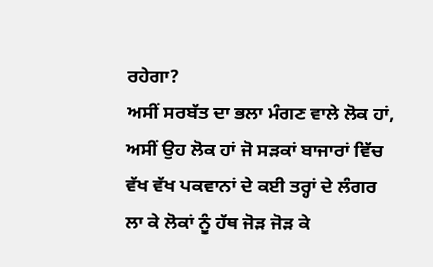ਰਹੇਗਾ?
ਅਸੀਂ ਸਰਬੱਤ ਦਾ ਭਲਾ ਮੰਗਣ ਵਾਲੇ ਲੋਕ ਹਾਂ, ਅਸੀਂ ਉਹ ਲੋਕ ਹਾਂ ਜੋ ਸੜਕਾਂ ਬਾਜਾਰਾਂ ਵਿੱਚ ਵੱਖ ਵੱਖ ਪਕਵਾਨਾਂ ਦੇ ਕਈ ਤਰ੍ਹਾਂ ਦੇ ਲੰਗਰ ਲਾ ਕੇ ਲੋਕਾਂ ਨੂੰ ਹੱਥ ਜੋੜ ਜੋੜ ਕੇ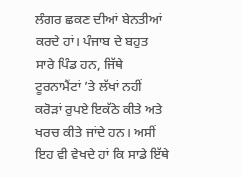ਲੰਗਰ ਛਕਣ ਦੀਆਂ ਬੇਨਤੀਆਂ ਕਰਦੇ ਹਾਂ। ਪੰਜਾਬ ਦੇ ਬਹੁਤ ਸਾਰੇ ਪਿੰਡ ਹਨ, ਜਿੱਥੇ ਟੂਰਨਾਮੈਂਟਾਂ ’ਤੇ ਲੱਖਾਂ ਨਹੀਂ ਕਰੋੜਾਂ ਰੁਪਏ ਇਕੱਠੇ ਕੀਤੇ ਅਤੇ ਖਰਚ ਕੀਤੇ ਜਾਂਦੇ ਹਨ। ਅਸੀਂ ਇਹ ਵੀ ਵੇਖਦੇ ਹਾਂ ਕਿ ਸਾਡੇ ਇੱਥੇ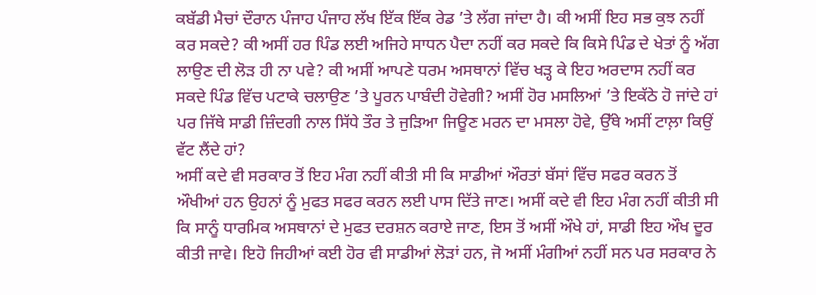ਕਬੱਡੀ ਮੈਚਾਂ ਦੌਰਾਨ ਪੰਜਾਹ ਪੰਜਾਹ ਲੱਖ ਇੱਕ ਇੱਕ ਰੇਡ ’ਤੇ ਲੱਗ ਜਾਂਦਾ ਹੈ। ਕੀ ਅਸੀਂ ਇਹ ਸਭ ਕੁਝ ਨਹੀਂ ਕਰ ਸਕਦੇ? ਕੀ ਅਸੀਂ ਹਰ ਪਿੰਡ ਲਈ ਅਜਿਹੇ ਸਾਧਨ ਪੈਦਾ ਨਹੀਂ ਕਰ ਸਕਦੇ ਕਿ ਕਿਸੇ ਪਿੰਡ ਦੇ ਖੇਤਾਂ ਨੂੰ ਅੱਗ ਲਾਉਣ ਦੀ ਲੋੜ ਹੀ ਨਾ ਪਵੇ? ਕੀ ਅਸੀਂ ਆਪਣੇ ਧਰਮ ਅਸਥਾਨਾਂ ਵਿੱਚ ਖੜ੍ਹ ਕੇ ਇਹ ਅਰਦਾਸ ਨਹੀਂ ਕਰ ਸਕਦੇ ਪਿੰਡ ਵਿੱਚ ਪਟਾਕੇ ਚਲਾਉਣ ’ਤੇ ਪੂਰਨ ਪਾਬੰਦੀ ਹੋਵੇਗੀ? ਅਸੀਂ ਹੋਰ ਮਸਲਿਆਂ ’ਤੇ ਇਕੱਠੇ ਹੋ ਜਾਂਦੇ ਹਾਂ ਪਰ ਜਿੱਥੇ ਸਾਡੀ ਜ਼ਿੰਦਗੀ ਨਾਲ ਸਿੱਧੇ ਤੌਰ ਤੇ ਜੁੜਿਆ ਜਿਊਣ ਮਰਨ ਦਾ ਮਸਲਾ ਹੋਵੇ, ਉੱਥੇ ਅਸੀਂ ਟਾਲ਼ਾ ਕਿਉਂ ਵੱਟ ਲੈਂਦੇ ਹਾਂ?
ਅਸੀਂ ਕਦੇ ਵੀ ਸਰਕਾਰ ਤੋਂ ਇਹ ਮੰਗ ਨਹੀਂ ਕੀਤੀ ਸੀ ਕਿ ਸਾਡੀਆਂ ਔਰਤਾਂ ਬੱਸਾਂ ਵਿੱਚ ਸਫਰ ਕਰਨ ਤੋਂ ਔਖੀਆਂ ਹਨ ਉਹਨਾਂ ਨੂੰ ਮੁਫਤ ਸਫਰ ਕਰਨ ਲਈ ਪਾਸ ਦਿੱਤੇ ਜਾਣ। ਅਸੀਂ ਕਦੇ ਵੀ ਇਹ ਮੰਗ ਨਹੀਂ ਕੀਤੀ ਸੀ ਕਿ ਸਾਨੂੰ ਧਾਰਮਿਕ ਅਸਥਾਨਾਂ ਦੇ ਮੁਫਤ ਦਰਸ਼ਨ ਕਰਾਏ ਜਾਣ, ਇਸ ਤੋਂ ਅਸੀਂ ਔਖੇ ਹਾਂ, ਸਾਡੀ ਇਹ ਔਖ ਦੂਰ ਕੀਤੀ ਜਾਵੇ। ਇਹੋ ਜਿਹੀਆਂ ਕਈ ਹੋਰ ਵੀ ਸਾਡੀਆਂ ਲੋੜਾਂ ਹਨ, ਜੋ ਅਸੀਂ ਮੰਗੀਆਂ ਨਹੀਂ ਸਨ ਪਰ ਸਰਕਾਰ ਨੇ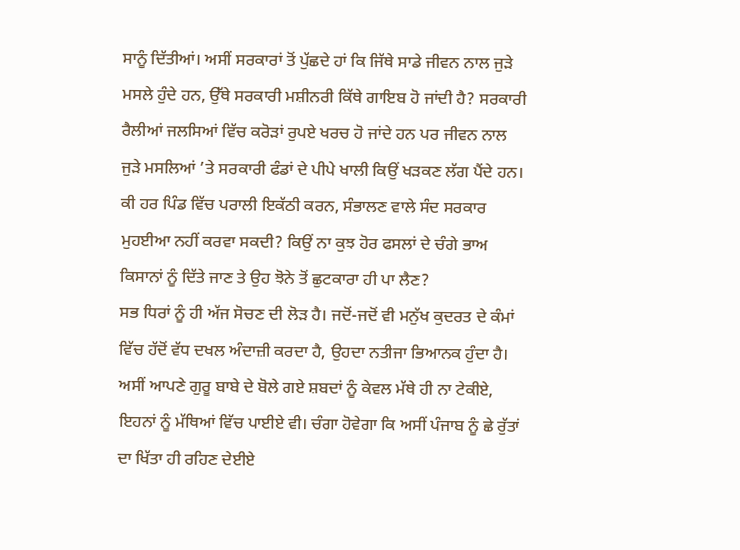ਸਾਨੂੰ ਦਿੱਤੀਆਂ। ਅਸੀਂ ਸਰਕਾਰਾਂ ਤੋਂ ਪੁੱਛਦੇ ਹਾਂ ਕਿ ਜਿੱਥੇ ਸਾਡੇ ਜੀਵਨ ਨਾਲ ਜੁੜੇ ਮਸਲੇ ਹੁੰਦੇ ਹਨ, ਉੱਥੇ ਸਰਕਾਰੀ ਮਸ਼ੀਨਰੀ ਕਿੱਥੇ ਗਾਇਬ ਹੋ ਜਾਂਦੀ ਹੈ? ਸਰਕਾਰੀ ਰੈਲੀਆਂ ਜਲਸਿਆਂ ਵਿੱਚ ਕਰੋੜਾਂ ਰੁਪਏ ਖਰਚ ਹੋ ਜਾਂਦੇ ਹਨ ਪਰ ਜੀਵਨ ਨਾਲ ਜੁੜੇ ਮਸਲਿਆਂ ’ਤੇ ਸਰਕਾਰੀ ਫੰਡਾਂ ਦੇ ਪੀਪੇ ਖਾਲੀ ਕਿਉਂ ਖੜਕਣ ਲੱਗ ਪੈਂਦੇ ਹਨ। ਕੀ ਹਰ ਪਿੰਡ ਵਿੱਚ ਪਰਾਲੀ ਇਕੱਠੀ ਕਰਨ, ਸੰਭਾਲਣ ਵਾਲੇ ਸੰਦ ਸਰਕਾਰ ਮੁਹਈਆ ਨਹੀਂ ਕਰਵਾ ਸਕਦੀ? ਕਿਉਂ ਨਾ ਕੁਝ ਹੋਰ ਫਸਲਾਂ ਦੇ ਚੰਗੇ ਭਾਅ ਕਿਸਾਨਾਂ ਨੂੰ ਦਿੱਤੇ ਜਾਣ ਤੇ ਉਹ ਝੋਨੇ ਤੋਂ ਛੁਟਕਾਰਾ ਹੀ ਪਾ ਲੈਣ?
ਸਭ ਧਿਰਾਂ ਨੂੰ ਹੀ ਅੱਜ ਸੋਚਣ ਦੀ ਲੋੜ ਹੈ। ਜਦੋਂ-ਜਦੋਂ ਵੀ ਮਨੁੱਖ ਕੁਦਰਤ ਦੇ ਕੰਮਾਂ ਵਿੱਚ ਹੱਦੋਂ ਵੱਧ ਦਖਲ ਅੰਦਾਜ਼ੀ ਕਰਦਾ ਹੈ, ਉਹਦਾ ਨਤੀਜਾ ਭਿਆਨਕ ਹੁੰਦਾ ਹੈ। ਅਸੀਂ ਆਪਣੇ ਗੁਰੂ ਬਾਬੇ ਦੇ ਬੋਲੇ ਗਏ ਸ਼ਬਦਾਂ ਨੂੰ ਕੇਵਲ ਮੱਥੇ ਹੀ ਨਾ ਟੇਕੀਏ, ਇਹਨਾਂ ਨੂੰ ਮੱਥਿਆਂ ਵਿੱਚ ਪਾਈਏ ਵੀ। ਚੰਗਾ ਹੋਵੇਗਾ ਕਿ ਅਸੀਂ ਪੰਜਾਬ ਨੂੰ ਛੇ ਰੁੱਤਾਂ ਦਾ ਖਿੱਤਾ ਹੀ ਰਹਿਣ ਦੇਈਏ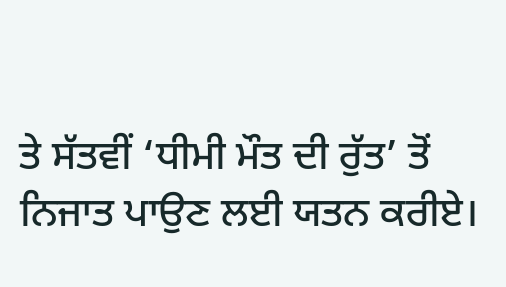ਤੇ ਸੱਤਵੀਂ ‘ਧੀਮੀ ਮੌਤ ਦੀ ਰੁੱਤ’ ਤੋਂ ਨਿਜਾਤ ਪਾਉਣ ਲਈ ਯਤਨ ਕਰੀਏ।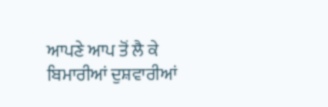ਆਪਣੇ ਆਪ ਤੋਂ ਲੈ ਕੇ ਬਿਮਾਰੀਆਂ ਦੁਸ਼ਵਾਰੀਆਂ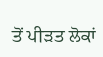ਤੋਂ ਪੀੜਤ ਲੋਕਾਂ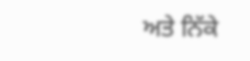ਅਤੇ ਨਿੱਕੇ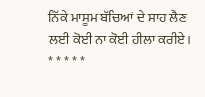ਨਿੱਕੇ ਮਾਸੂਮ ਬੱਚਿਆਂ ਦੇ ਸਾਹ ਲੈਣ ਲਈ ਕੋਈ ਨਾ ਕੋਈ ਹੀਲਾ ਕਰੀਏ।
* * * * *